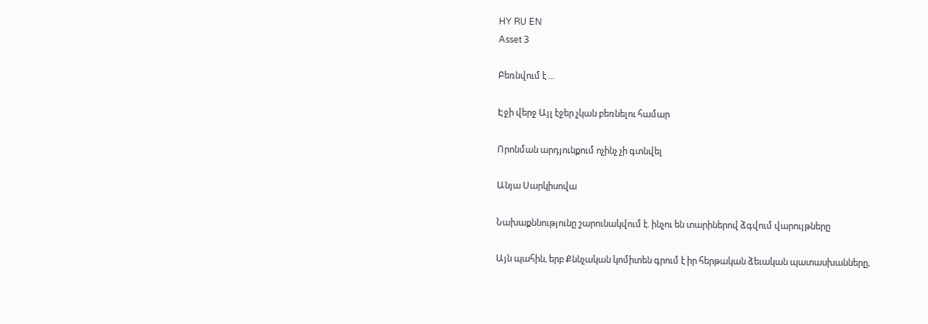HY RU EN
Asset 3

Բեռնվում է ...

Էջի վերջ Այլ էջեր չկան բեռնելու համար

Որոնման արդյունքում ոչինչ չի գտնվել

Անյա Սարկիսովա

Նախաքննությունը շարունակվում է. ինչու են տարիներով ձգվում վարույթները

Այն պահին, երբ Քննչական կոմիտեն գրում է իր հերթական ձեւական պատասխանները,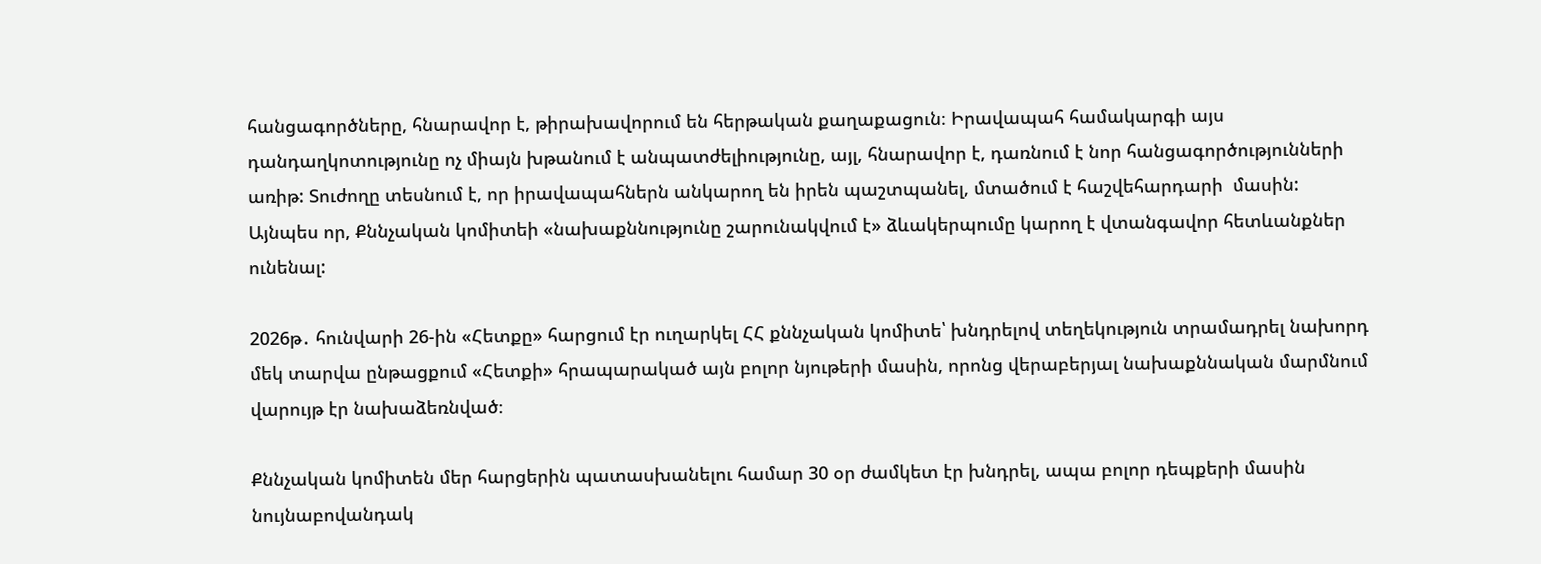հանցագործները, հնարավոր է, թիրախավորում են հերթական քաղաքացուն։ Իրավապահ համակարգի այս դանդաղկոտությունը ոչ միայն խթանում է անպատժելիությունը, այլ, հնարավոր է, դառնում է նոր հանցագործությունների առիթ: Տուժողը տեսնում է, որ իրավապահներն անկարող են իրեն պաշտպանել, մտածում է հաշվեհարդարի  մասին: Այնպես որ, Քննչական կոմիտեի «նախաքննությունը շարունակվում է» ձևակերպումը կարող է վտանգավոր հետևանքներ ունենալ:

2026թ․ հունվարի 26-ին «Հետքը» հարցում էր ուղարկել ՀՀ քննչական կոմիտե՝ խնդրելով տեղեկություն տրամադրել նախորդ մեկ տարվա ընթացքում «Հետքի» հրապարակած այն բոլոր նյութերի մասին, որոնց վերաբերյալ նախաքննական մարմնում վարույթ էր նախաձեռնված։

Քննչական կոմիտեն մեր հարցերին պատասխանելու համար 30 օր ժամկետ էր խնդրել, ապա բոլոր դեպքերի մասին նույնաբովանդակ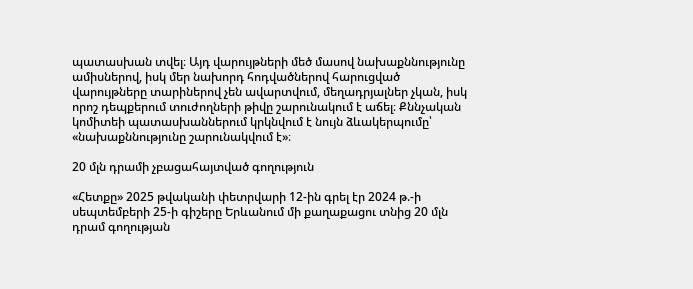պատասխան տվել։ Այդ վարույթների մեծ մասով նախաքննությունը ամիսներով, իսկ մեր նախորդ հոդվածներով հարուցված վարույթները տարիներով չեն ավարտվում, մեղադրյալներ չկան, իսկ որոշ դեպքերում տուժողների թիվը շարունակում է աճել։ Քննչական կոմիտեի պատասխաններում կրկնվում է նույն ձևակերպումը՝ «նախաքննությունը շարունակվում է»։

20 մլն դրամի չբացահայտված գողություն

«Հետքը» 2025 թվականի փետրվարի 12-ին գրել էր 2024 թ.-ի սեպտեմբերի 25-ի գիշերը Երևանում մի քաղաքացու տնից 20 մլն դրամ գողության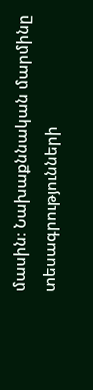մասին։ Նախաքննական մարմինը տեսագրությունների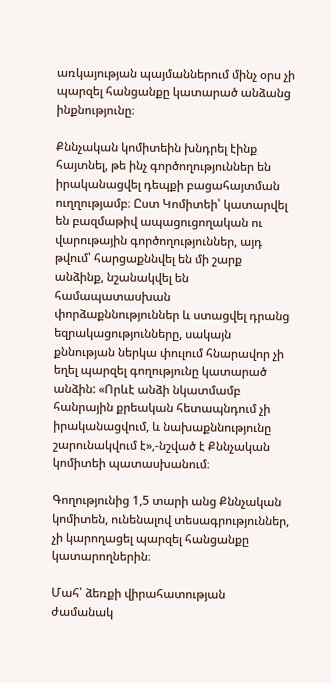առկայության պայմաններում մինչ օրս չի պարզել հանցանքը կատարած անձանց ինքնությունը։

Քննչական կոմիտեին խնդրել էինք հայտնել, թե ինչ գործողություններ են իրականացվել դեպքի բացահայտման ուղղությամբ։ Ըստ Կոմիտեի՝ կատարվել են բազմաթիվ ապացուցողական ու վարութային գործողություններ, այդ թվում՝ հարցաքննվել են մի շարք անձինք, նշանակվել են համապատասխան փորձաքննություններ և ստացվել դրանց եզրակացությունները, սակայն քննության ներկա փուլում հնարավոր չի եղել պարզել գողությունը կատարած անձին: «Որևէ անձի նկատմամբ հանրային քրեական հետապնդում չի իրականացվում, և նախաքննությունը շարունակվում է»,-նշված է Քննչական կոմիտեի պատասխանում։

Գողությունից 1,5 տարի անց Քննչական կոմիտեն, ունենալով տեսագրություններ, չի կարողացել պարզել հանցանքը կատարողներին։

Մահ՝ ձեռքի վիրահատության ժամանակ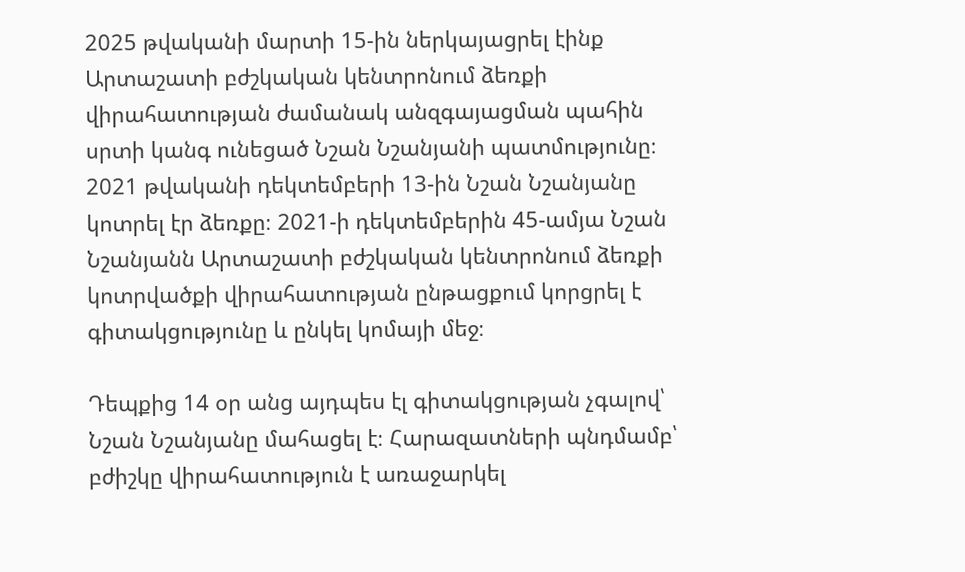2025 թվականի մարտի 15-ին ներկայացրել էինք Արտաշատի բժշկական կենտրոնում ձեռքի վիրահատության ժամանակ անզգայացման պահին սրտի կանգ ունեցած Նշան Նշանյանի պատմությունը։ 2021 թվականի դեկտեմբերի 13-ին Նշան Նշանյանը կոտրել էր ձեռքը։ 2021-ի դեկտեմբերին 45-ամյա Նշան Նշանյանն Արտաշատի բժշկական կենտրոնում ձեռքի կոտրվածքի վիրահատության ընթացքում կորցրել է գիտակցությունը և ընկել կոմայի մեջ։

Դեպքից 14 օր անց այդպես էլ գիտակցության չգալով՝ Նշան Նշանյանը մահացել է։ Հարազատների պնդմամբ՝ բժիշկը վիրահատություն է առաջարկել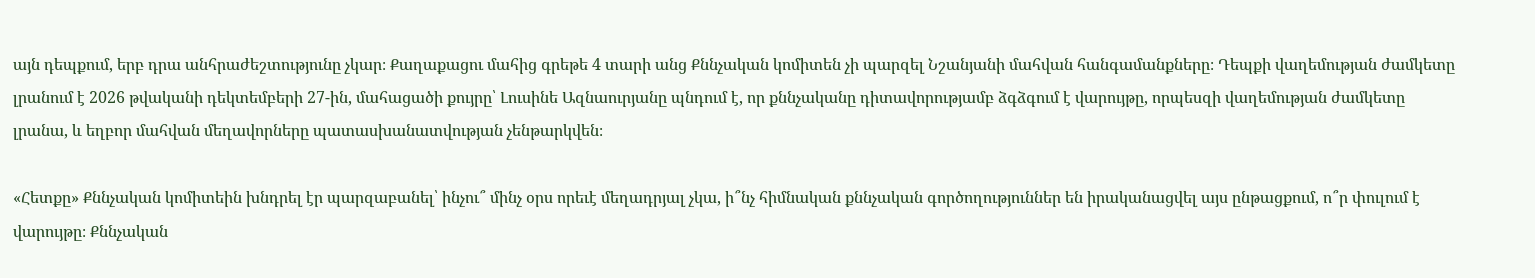այն դեպքում, երբ դրա անհրաժեշտությունը չկար։ Քաղաքացու մահից գրեթե 4 տարի անց Քննչական կոմիտեն չի պարզել Նշանյանի մահվան հանգամանքները։ Դեպքի վաղեմության ժամկետը լրանում է 2026 թվականի դեկտեմբերի 27-ին, մահացածի քույրը՝ Լուսինե Ազնաուրյանը պնդում է, որ քննչականը դիտավորությամբ ձգձգում է վարույթը, որպեսզի վաղեմության ժամկետը լրանա, և եղբոր մահվան մեղավորները պատասխանատվության չենթարկվեն։

«Հետքը» Քննչական կոմիտեին խնդրել էր պարզաբանել՝ ինչու՞ մինչ օրս որեւէ մեղադրյալ չկա, ի՞նչ հիմնական քննչական գործողություններ են իրականացվել այս ընթացքում, ո՞ր փուլում է վարույթը։ Քննչական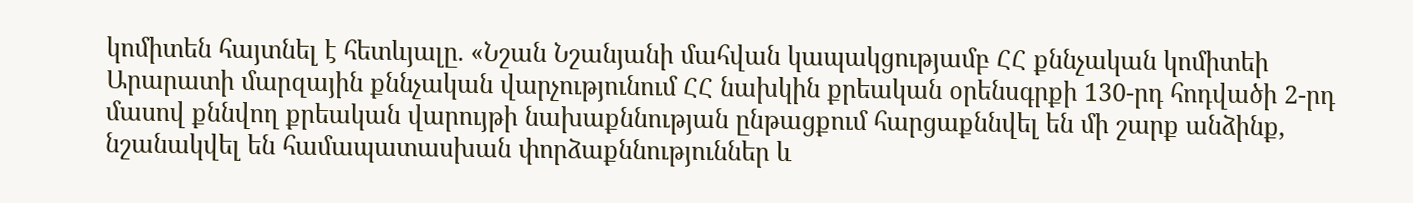կոմիտեն հայտնել է հետևյալը. «Նշան Նշանյանի մահվան կապակցությամբ ՀՀ քննչական կոմիտեի Արարատի մարզային քննչական վարչությունում ՀՀ նախկին քրեական օրենսգրքի 130-րդ հոդվածի 2-րդ մասով քննվող քրեական վարույթի նախաքննության ընթացքում հարցաքննվել են մի շարք անձինք, նշանակվել են համապատասխան փորձաքննություններ և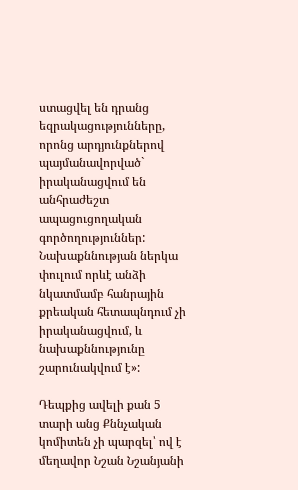ստացվել են դրանց եզրակացությունները, որոնց արդյունքներով պայմանավորված` իրականացվում են անհրաժեշտ ապացուցողական գործողություններ: Նախաքննության ներկա փուլում որևէ անձի նկատմամբ հանրային քրեական հետապնդում չի իրականացվում, և նախաքննությունը շարունակվում է»:

Դեպքից ավելի քան 5 տարի անց Քննչական կոմիտեն չի պարզել՝ ով է մեղավոր Նշան Նշանյանի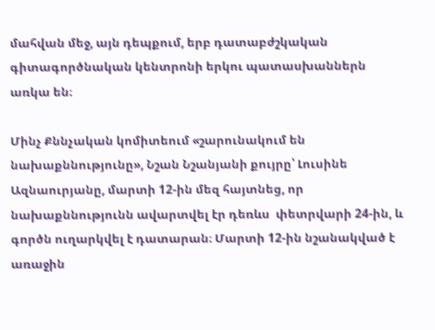մահվան մեջ, այն դեպքում, երբ դատաբժշկական գիտագործնական կենտրոնի երկու պատասխաններն առկա են։

Մինչ Քննչական կոմիտեում «շարունակում են նախաքննությունը», Նշան Նշանյանի քույրը՝ Լուսինե Ազնաուրյանը, մարտի 12-ին մեզ հայտնեց, որ նախաքննությունն ավարտվել էր դեռևս  փետրվարի 24-ին, և գործն ուղարկվել է դատարան։ Մարտի 12-ին նշանակված է առաջին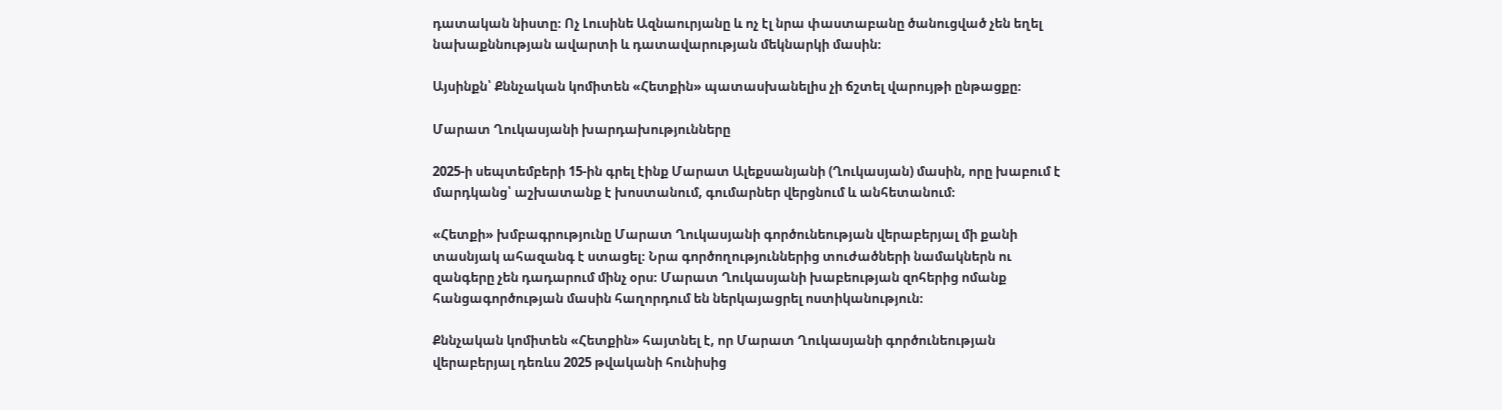դատական նիստը։ Ոչ Լուսինե Ազնաուրյանը և ոչ էլ նրա փաստաբանը ծանուցված չեն եղել նախաքննության ավարտի և դատավարության մեկնարկի մասին։

Այսինքն՝ Քննչական կոմիտեն «Հետքին» պատասխանելիս չի ճշտել վարույթի ընթացքը։

Մարատ Ղուկասյանի խարդախությունները

2025-ի սեպտեմբերի 15-ին գրել էինք Մարատ Ալեքսանյանի (Ղուկասյան) մասին, որը խաբում է մարդկանց՝ աշխատանք է խոստանում, գումարներ վերցնում և անհետանում։

«Հետքի» խմբագրությունը Մարատ Ղուկասյանի գործունեության վերաբերյալ մի քանի տասնյակ ահազանգ է ստացել։ Նրա գործողություններից տուժածների նամակներն ու զանգերը չեն դադարում մինչ օրս։ Մարատ Ղուկասյանի խաբեության զոհերից ոմանք հանցագործության մասին հաղորդում են ներկայացրել ոստիկանություն։

Քննչական կոմիտեն «Հետքին» հայտնել է, որ Մարատ Ղուկասյանի գործունեության վերաբերյալ դեռևս 2025 թվականի հունիսից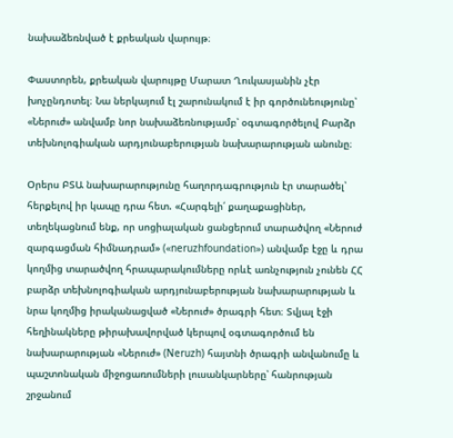նախաձեռնված է քրեական վարույթ։

Փաստորեն, քրեական վարույթը Մարատ Ղուկասյանին չէր խոչընդոտել։ Նա ներկայում էլ շարունակում է իր գործունեությունը՝ «Ներուժ» անվամբ նոր նախաձեռնությամբ՝ օգտագործելով Բարձր տեխնոլոգիական արդյունաբերության նախարարության անունը։

Օրերս ԲՏԱ նախարարությունը հաղորդագրություն էր տարածել՝ հերքելով իր կապը դրա հետ. «Հարգելի՛ քաղաքացիներ, տեղեկացնում ենք, որ սոցիալական ցանցերում տարածվող «Ներուժ զարգացման հիմնադրամ» («neruzhfoundation») անվամբ էջը և դրա կողմից տարածվող հրապարակումները որևէ առնչություն չունեն ՀՀ բարձր տեխնոլոգիական արդյունաբերության նախարարության և նրա կողմից իրականացված «Ներուժ» ծրագրի հետ։ Տվյալ էջի հեղինակները թիրախավորված կերպով օգտագործում են նախարարության «Ներուժ» (Neruzh) հայտնի ծրագրի անվանումը և պաշտոնական միջոցառումների լուսանկարները՝ հանրության շրջանում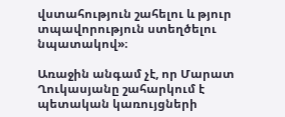վստահություն շահելու և թյուր տպավորություն ստեղծելու նպատակով»։

Առաջին անգամ չէ, որ Մարատ Ղուկասյանը շահարկում է պետական կառույցների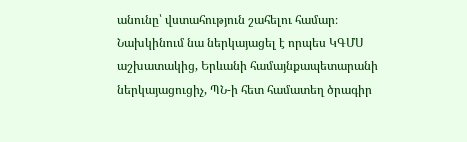անունը՝ վստահություն շահելու համար։ Նախկինում նա ներկայացել է որպես ԿԳՄՍ աշխատակից, Երևանի համայնքապետարանի ներկայացուցիչ, ՊՆ-ի հետ համատեղ ծրագիր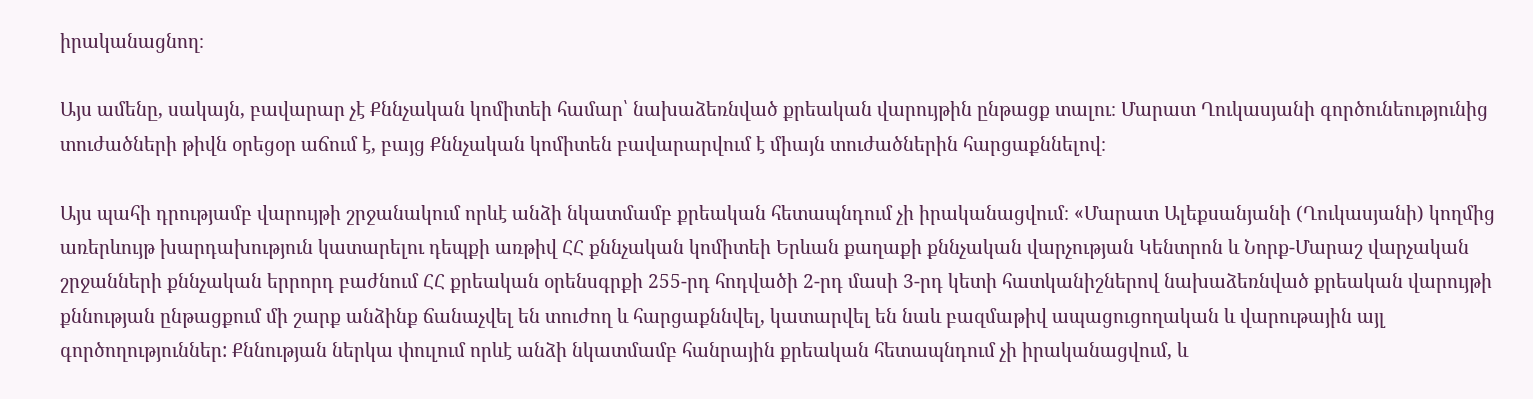իրականացնող։

Այս ամենը, սակայն, բավարար չէ Քննչական կոմիտեի համար՝ նախաձեռնված քրեական վարույթին ընթացք տալու։ Մարատ Ղուկասյանի գործունեությունից տուժածների թիվն օրեցօր աճում է, բայց Քննչական կոմիտեն բավարարվում է միայն տուժածներին հարցաքննելով։

Այս պահի դրությամբ վարույթի շրջանակում որևէ անձի նկատմամբ քրեական հետապնդում չի իրականացվում։ «Մարատ Ալեքսանյանի (Ղուկասյանի) կողմից առերևույթ խարդախություն կատարելու դեպքի առթիվ ՀՀ քննչական կոմիտեի Երևան քաղաքի քննչական վարչության Կենտրոն և Նորք-Մարաշ վարչական շրջանների քննչական երրորդ բաժնում ՀՀ քրեական օրենսգրքի 255-րդ հոդվածի 2-րդ մասի 3-րդ կետի հատկանիշներով նախաձեռնված քրեական վարույթի քննության ընթացքում մի շարք անձինք ճանաչվել են տուժող և հարցաքննվել, կատարվել են նաև բազմաթիվ ապացուցողական և վարութային այլ գործողություններ: Քննության ներկա փուլում որևէ անձի նկատմամբ հանրային քրեական հետապնդում չի իրականացվում, և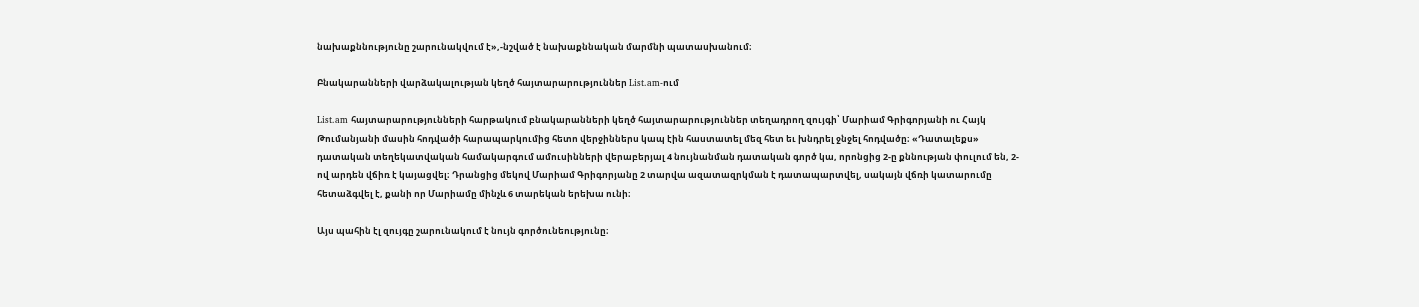նախաքննությունը շարունակվում է»,-նշված է նախաքննական մարմնի պատասխանում։

Բնակարանների վարձակալության կեղծ հայտարարություններ List.am-ում

List.am հայտարարությունների հարթակում բնակարանների կեղծ հայտարարություններ տեղադրող զույգի՝ Մարիամ Գրիգորյանի ու Հայկ Թումանյանի մասին հոդվածի հարապարկումից հետո վերջիններս կապ էին հաստատել մեզ հետ եւ խնդրել ջնջել հոդվածը։ «Դատալեքս» դատական տեղեկատվական համակարգում ամուսինների վերաբերյալ 4 նույնանման դատական գործ կա, որոնցից 2-ը քննության փուլում են, 2-ով արդեն վճիռ է կայացվել։ Դրանցից մեկով Մարիամ Գրիգորյանը 2 տարվա ազատազրկման է դատապարտվել, սակայն վճռի կատարումը հետաձգվել է, քանի որ Մարիամը մինչև 6 տարեկան երեխա ունի։

Այս պահին էլ զույգը շարունակում է նույն գործունեությունը։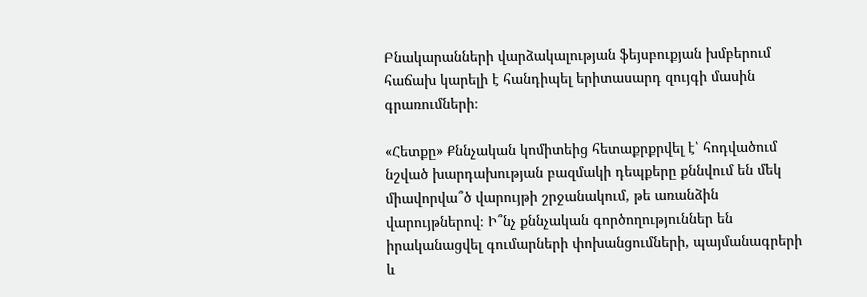Բնակարանների վարձակալության ֆեյսբուքյան խմբերում  հաճախ կարելի է հանդիպել երիտասարդ զույգի մասին գրառումների։

«Հետքը» Քննչական կոմիտեից հետաքրքրվել է՝ հոդվածում նշված խարդախության բազմակի դեպքերը քննվում են մեկ միավորվա՞ծ վարույթի շրջանակում, թե առանձին վարույթներով։ Ի՞նչ քննչական գործողություններ են իրականացվել գումարների փոխանցումների, պայմանագրերի և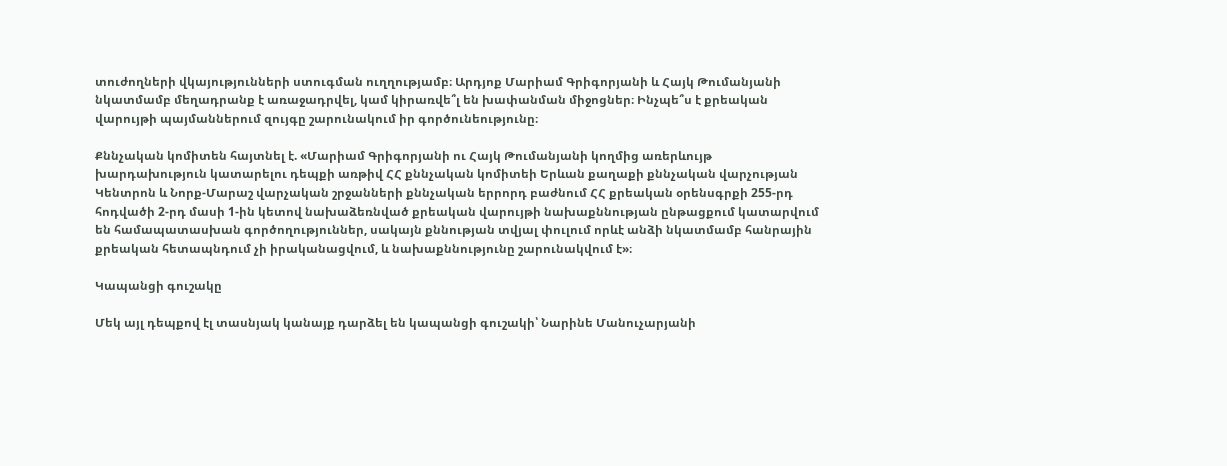տուժողների վկայությունների ստուգման ուղղությամբ։ Արդյոք Մարիամ Գրիգորյանի և Հայկ Թումանյանի նկատմամբ մեղադրանք է առաջադրվել, կամ կիրառվե՞լ են խափանման միջոցներ։ Ինչպե՞ս է քրեական վարույթի պայմաններում զույգը շարունակում իր գործունեությունը։

Քննչական կոմիտեն հայտնել է. «Մարիամ Գրիգորյանի ու Հայկ Թումանյանի կողմից առերևույթ խարդախություն կատարելու դեպքի առթիվ ՀՀ քննչական կոմիտեի Երևան քաղաքի քննչական վարչության Կենտրոն և Նորք-Մարաշ վարչական շրջանների քննչական երրորդ բաժնում ՀՀ քրեական օրենսգրքի 255-րդ հոդվածի 2-րդ մասի 1-ին կետով նախաձեռնված քրեական վարույթի նախաքննության ընթացքում կատարվում են համապատասխան գործողություններ, սակայն քննության տվյալ փուլում որևէ անձի նկատմամբ հանրային քրեական հետապնդում չի իրականացվում, և նախաքննությունը շարունակվում է»։

Կապանցի գուշակը

Մեկ այլ դեպքով էլ տասնյակ կանայք դարձել են կապանցի գուշակի՝ Նարինե Մանուչարյանի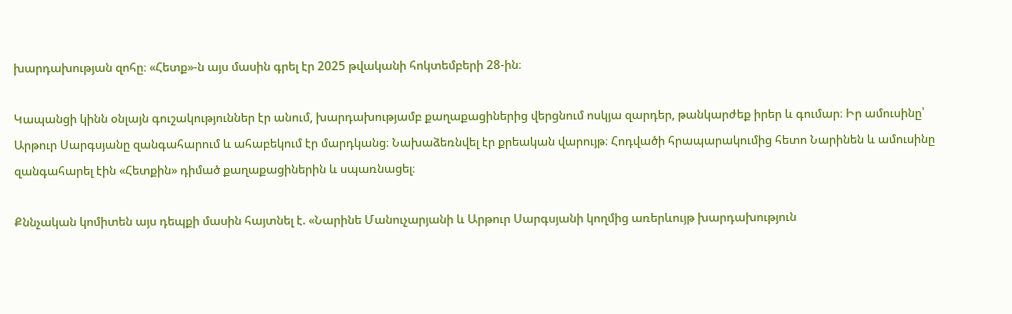խարդախության զոհը։ «Հետք»-ն այս մասին գրել էր 2025 թվականի հոկտեմբերի 28-ին։

Կապանցի կինն օնլայն գուշակություններ էր անում, խարդախությամբ քաղաքացիներից վերցնում ոսկյա զարդեր, թանկարժեք իրեր և գումար։ Իր ամուսինը՝ Արթուր Սարգսյանը զանգահարում և ահաբեկում էր մարդկանց։ Նախաձեռնվել էր քրեական վարույթ։ Հոդվածի հրապարակումից հետո Նարինեն և ամուսինը զանգահարել էին «Հետքին» դիմած քաղաքացիներին և սպառնացել։

Քննչական կոմիտեն այս դեպքի մասին հայտնել է. «Նարինե Մանուչարյանի և Արթուր Սարգսյանի կողմից առերևույթ խարդախություն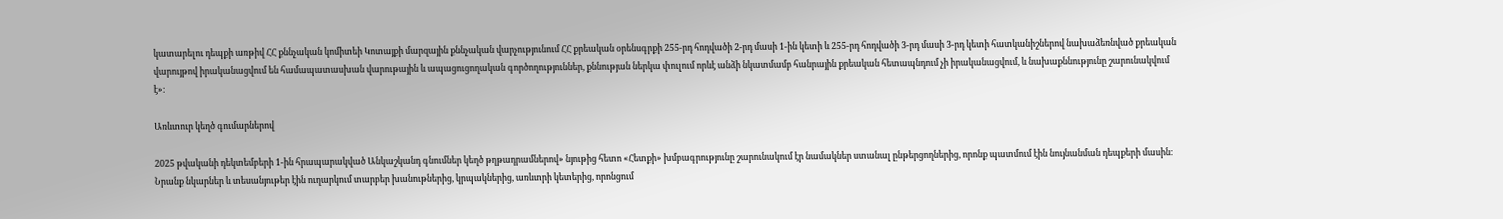կատարելու դեպքի առթիվ ՀՀ քննչական կոմիտեի Կոտայքի մարզային քննչական վարչությունում ՀՀ քրեական օրենսգրքի 255-րդ հոդվածի 2-րդ մասի 1-ին կետի և 255-րդ հոդվածի 3-րդ մասի 3-րդ կետի հատկանիշներով նախաձեռնված քրեական վարույթով իրականացվում են համապատասխան վարութային և ապացուցողական գործողություններ, քննության ներկա փուլում որևէ անձի նկատմամբ հանրային քրեական հետապնդում չի իրականացվում, և նախաքննությունը շարունակվում է»։

Առևտուր կեղծ գումարներով

2025 թվականի դեկտեմբերի 1-ին հրապարակված Անկաշկանդ գնումներ կեղծ թղթադրամներով» նյութից հետո «Հետքի» խմբագրությունը շարունակում էր նամակներ ստանալ ընթերցողներից, որոնք պատմում էին նույնանման դեպքերի մասին։ Նրանք նկարներ և տեսանյութեր էին ուղարկում տարբեր խանութներից, կրպակներից, առևտրի կետերից, որոնցում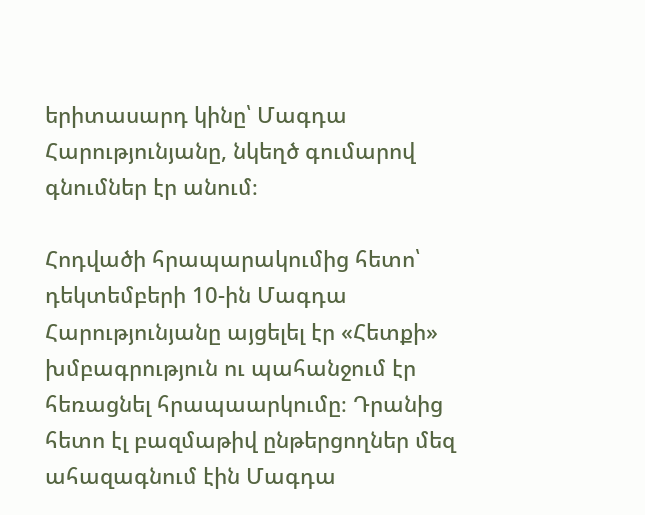երիտասարդ կինը՝ Մագդա Հարությունյանը, նկեղծ գումարով գնումներ էր անում։

Հոդվածի հրապարակումից հետո՝ դեկտեմբերի 10-ին Մագդա Հարությունյանը այցելել էր «Հետքի» խմբագրություն ու պահանջում էր հեռացնել հրապաարկումը։ Դրանից հետո էլ բազմաթիվ ընթերցողներ մեզ ահազագնում էին Մագդա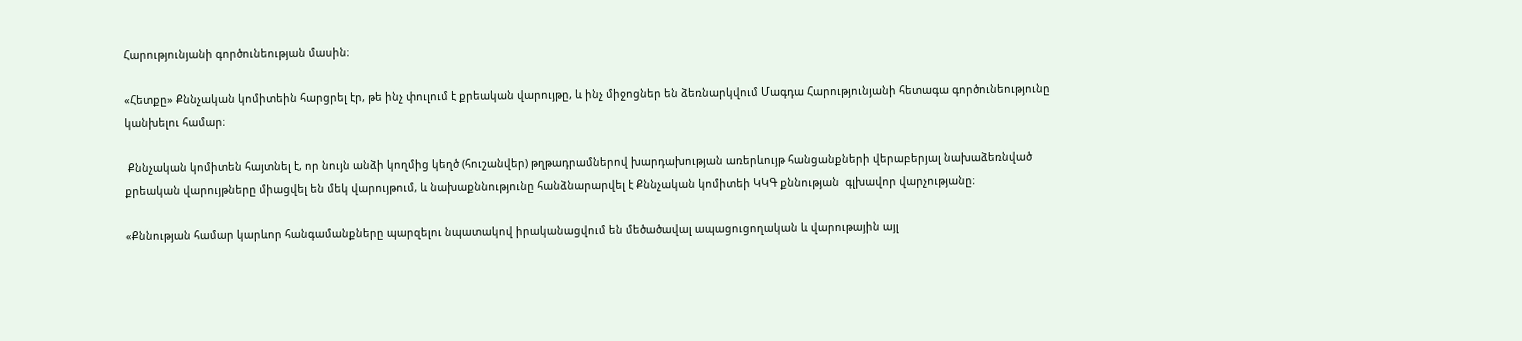Հարությունյանի գործունեության մասին։

«Հետքը» Քննչական կոմիտեին հարցրել էր, թե ինչ փուլում է քրեական վարույթը, և ինչ միջոցներ են ձեռնարկվում Մագդա Հարությունյանի հետագա գործունեությունը կանխելու համար։

 Քննչական կոմիտեն հայտնել է, որ նույն անձի կողմից կեղծ (հուշանվեր) թղթադրամներով խարդախության առերևույթ հանցանքների վերաբերյալ նախաձեռնված քրեական վարույթները միացվել են մեկ վարույթում, և նախաքննությունը հանձնարարվել է Քննչական կոմիտեի ԿԿԳ քննության  գլխավոր վարչությանը։

«Քննության համար կարևոր հանգամանքները պարզելու նպատակով իրականացվում են մեծածավալ ապացուցողական և վարութային այլ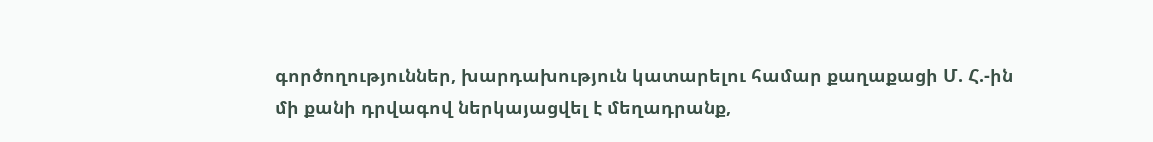գործողություններ, խարդախություն կատարելու համար քաղաքացի Մ. Հ.-ին մի քանի դրվագով ներկայացվել է մեղադրանք,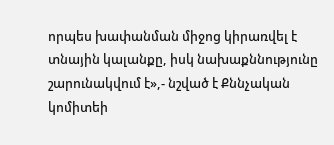որպես խափանման միջոց կիրառվել է տնային կալանքը, իսկ նախաքննությունը շարունակվում է»,- նշված է Քննչական կոմիտեի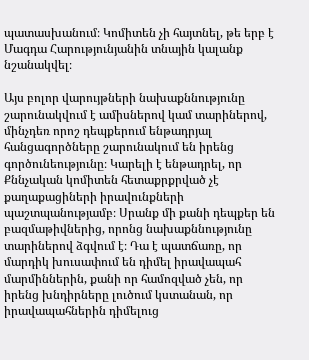պատասխանում։ Կոմիտեն չի հայտնել, թե երբ է Մագդա Հարությունյանին տնային կալանք նշանակվել։

Այս բոլոր վարույթների նախաքննությունը շարունակվում է ամիսներով կամ տարիներով, մինչդեռ որոշ դեպքերում ենթադրյալ հանցագործները շարունակում են իրենց գործունեությունը։ Կարելի է ենթադրել, որ Քննչական կոմիտեն հետաքրքրված չէ քաղաքացիների իրավունքների պաշտպանությամբ։ Սրանք մի քանի դեպքեր են բազմաթիվներից, որոնց նախաքննությունը տարիներով ձգվում է։ Դա է պատճառը, որ մարդիկ խուսափում են դիմել իրավապահ մարմիններին, քանի որ համոզված չեն, որ իրենց խնդիրները լուծում կստանան, որ իրավապահներին դիմելուց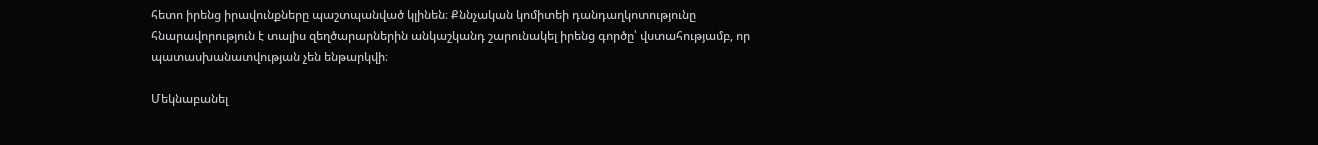հետո իրենց իրավունքները պաշտպանված կլինեն։ Քննչական կոմիտեի դանդաղկոտությունը հնարավորություն է տալիս զեղծարարներին անկաշկանդ շարունակել իրենց գործը՝ վստահությամբ, որ պատասխանատվության չեն ենթարկվի։

Մեկնաբանել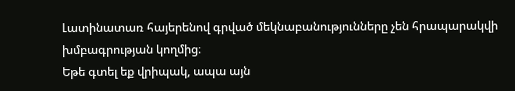Լատինատառ հայերենով գրված մեկնաբանությունները չեն հրապարակվի խմբագրության կողմից։
Եթե գտել եք վրիպակ, ապա այն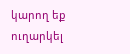կարող եք ուղարկել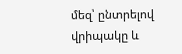մեզ՝ ընտրելով վրիպակը և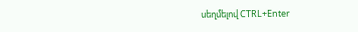սեղմելով CTRL+Enter